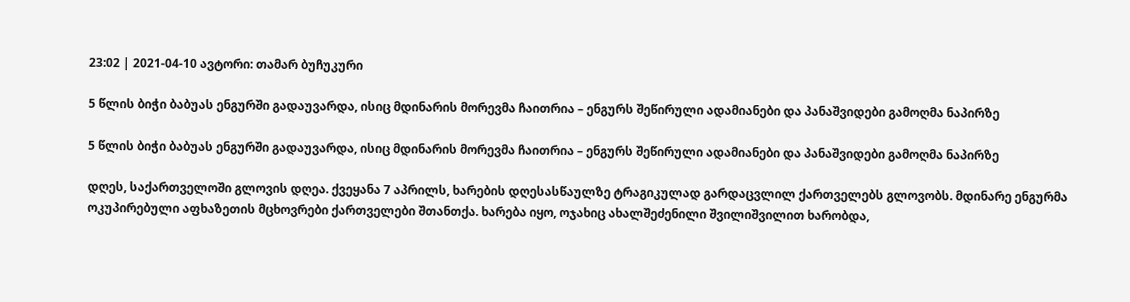23:02 | 2021-04-10 ავტორი: თამარ ბუჩუკური

5 წლის ბიჭი ბაბუას ენგურში გადაუვარდა, ისიც მდინარის მორევმა ჩაითრია – ენგურს შეწირული ადამიანები და პანაშვიდები გამოღმა ნაპირზე

5 წლის ბიჭი ბაბუას ენგურში გადაუვარდა, ისიც მდინარის მორევმა ჩაითრია – ენგურს შეწირული ადამიანები და პანაშვიდები გამოღმა ნაპირზე

დღეს, საქართველოში გლოვის დღეა. ქვეყანა 7 აპრილს, ხარების დღესასწაულზე ტრაგიკულად გარდაცვლილ ქართველებს გლოვობს. მდინარე ენგურმა ოკუპირებული აფხაზეთის მცხოვრები ქართველები შთანთქა. ხარება იყო, ოჯახიც ახალშეძენილი შვილიშვილით ხარობდა,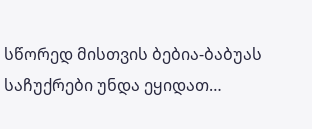სწორედ მისთვის ბებია-ბაბუას საჩუქრები უნდა ეყიდათ…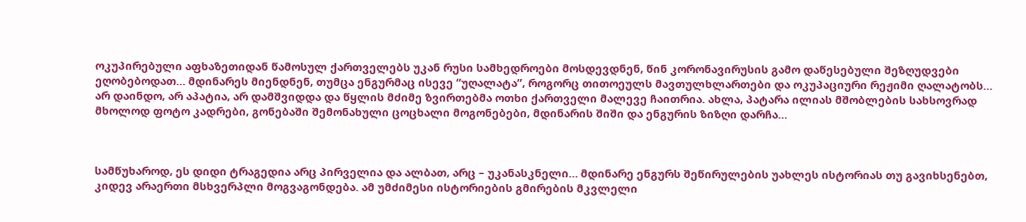ოკუპირებული აფხაზეთიდან წამოსულ ქართველებს უკან რუსი სამხედროები მოსდევდნენ, წინ კორონავირუსის გამო დაწესებული შეზღუდვები ეღობებოდათ… მდინარეს მიენდნენ, თუმცა ენგურმაც ისევე “უღალატა”, როგორც თითოეულს მავთულხლართები და ოკუპაციური რეჟიმი ღალატობს… არ დაინდო, არ აპატია, არ დამშვიდდა და წყლის მძიმე ზვირთებმა ოთხი ქართველი მალევე ჩაითრია. ახლა, პატარა ილიას მშობლების სახსოვრად მხოლოდ ფოტო კადრები, გონებაში შემონახული ცოცხალი მოგონებები, მდინარის შიში და ენგურის ზიზღი დარჩა…



სამწუხაროდ, ეს დიდი ტრაგედია არც პირველია და ალბათ, არც – უკანასკნელი… მდინარე ენგურს შეწირულების უახლეს ისტორიას თუ გავიხსენებთ, კიდევ არაერთი მსხვერპლი მოგვაგონდება. ამ უმძიმესი ისტორიების გმირების მკვლელი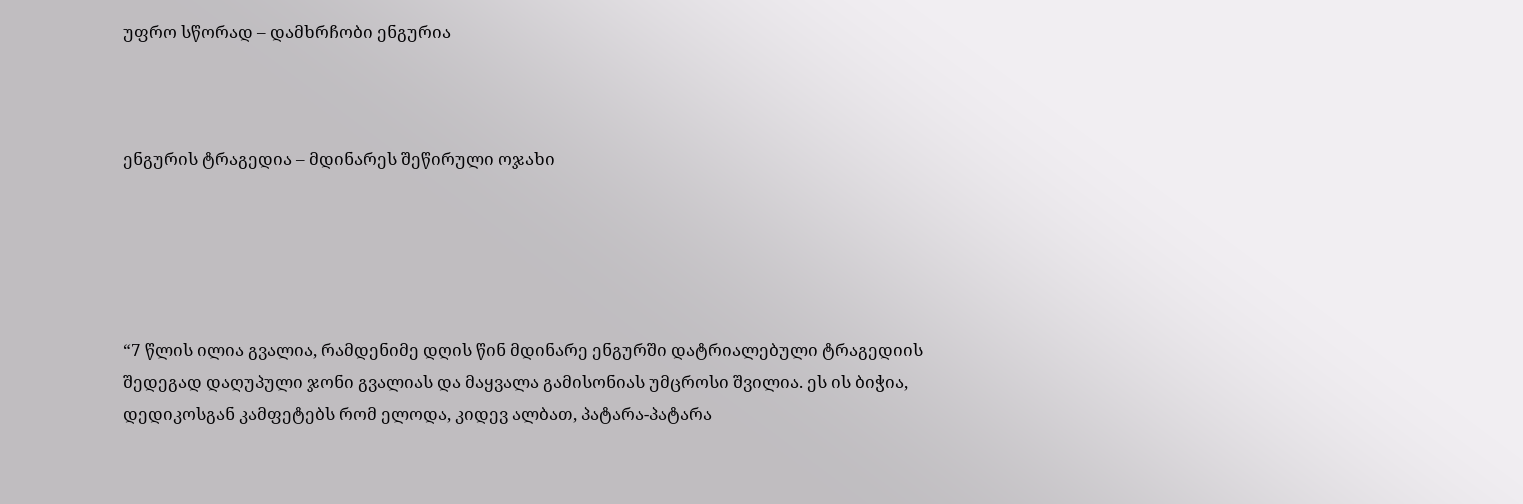უფრო სწორად – დამხრჩობი ენგურია



ენგურის ტრაგედია – მდინარეს შეწირული ოჯახი





“7 წლის ილია გვალია, რამდენიმე დღის წინ მდინარე ენგურში დატრიალებული ტრაგედიის შედეგად დაღუპული ჯონი გვალიას და მაყვალა გამისონიას უმცროსი შვილია. ეს ის ბიჭია, დედიკოსგან კამფეტებს რომ ელოდა, კიდევ ალბათ, პატარა-პატარა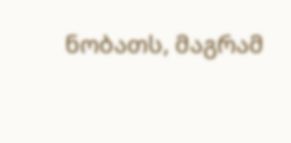ნობათს, მაგრამ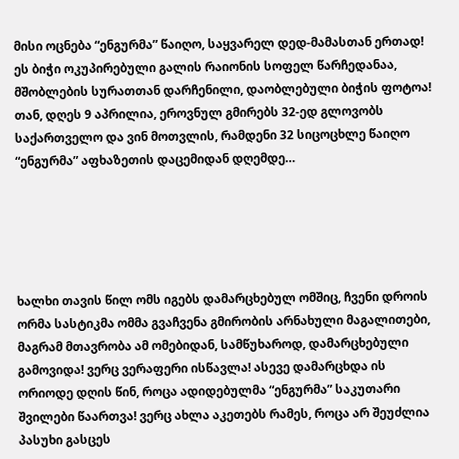მისი ოცნება “ენგურმა” წაიღო, საყვარელ დედ-მამასთან ერთად! ეს ბიჭი ოკუპირებული გალის რაიონის სოფელ წარჩედანაა, მშობლების სურათთან დარჩენილი, დაობლებული ბიჭის ფოტოა! თან, დღეს 9 აპრილია, ეროვნულ გმირებს 32-ედ გლოვობს საქართველო და ვინ მოთვლის, რამდენი 32 სიცოცხლე წაიღო “ენგურმა” აფხაზეთის დაცემიდან დღემდე…





ხალხი თავის წილ ომს იგებს დამარცხებულ ომშიც, ჩვენი დროის ორმა სასტიკმა ომმა გვაჩვენა გმირობის არნახული მაგალითები, მაგრამ მთავრობა ამ ომებიდან, სამწუხაროდ, დამარცხებული გამოვიდა! ვერც ვერაფერი ისწავლა! ასევე დამარცხდა ის ორიოდე დღის წინ, როცა ადიდებულმა “ენგურმა” საკუთარი შვილები წაართვა! ვერც ახლა აკეთებს რამეს, როცა არ შეუძლია პასუხი გასცეს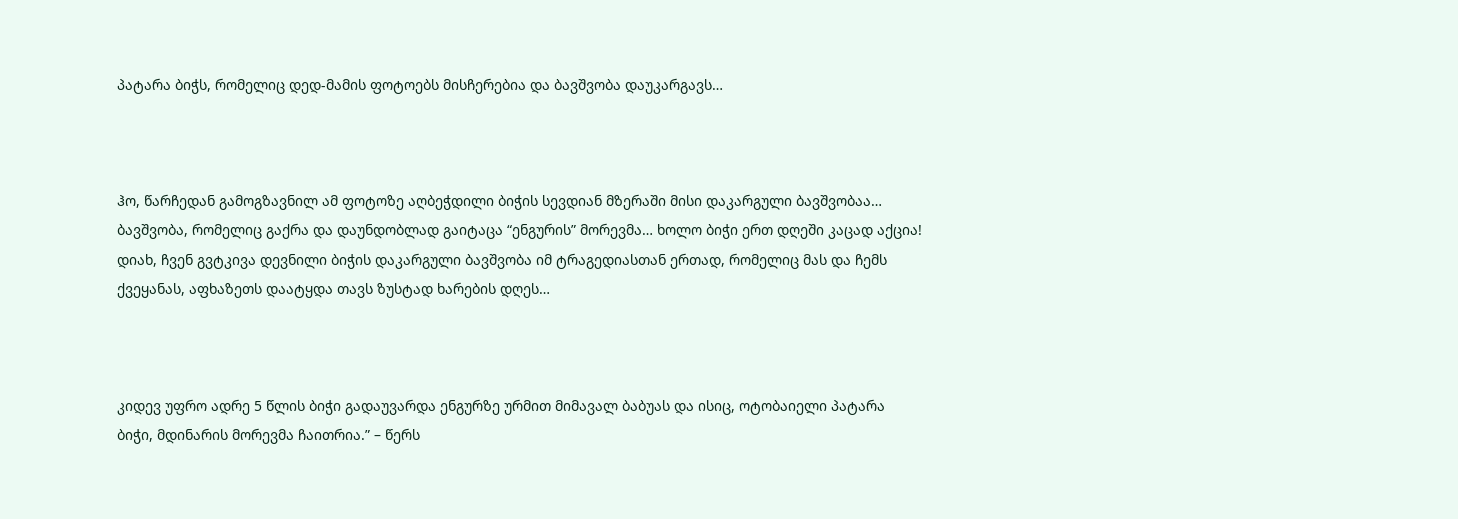პატარა ბიჭს, რომელიც დედ-მამის ფოტოებს მისჩერებია და ბავშვობა დაუკარგავს…



ჰო, წარჩედან გამოგზავნილ ამ ფოტოზე აღბეჭდილი ბიჭის სევდიან მზერაში მისი დაკარგული ბავშვობაა… ბავშვობა, რომელიც გაქრა და დაუნდობლად გაიტაცა “ენგურის” მორევმა… ხოლო ბიჭი ერთ დღეში კაცად აქცია! დიახ, ჩვენ გვტკივა დევნილი ბიჭის დაკარგული ბავშვობა იმ ტრაგედიასთან ერთად, რომელიც მას და ჩემს ქვეყანას, აფხაზეთს დაატყდა თავს ზუსტად ხარების დღეს…



კიდევ უფრო ადრე 5 წლის ბიჭი გადაუვარდა ენგურზე ურმით მიმავალ ბაბუას და ისიც, ოტობაიელი პატარა ბიჭი, მდინარის მორევმა ჩაითრია.” – წერს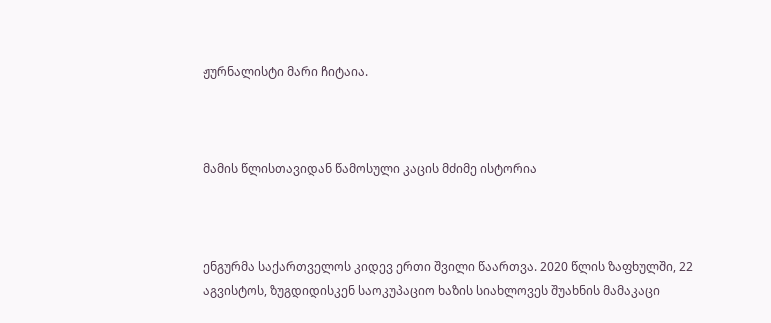ჟურნალისტი მარი ჩიტაია.



მამის წლისთავიდან წამოსული კაცის მძიმე ისტორია



ენგურმა საქართველოს კიდევ ერთი შვილი წაართვა. 2020 წლის ზაფხულში, 22 აგვისტოს, ზუგდიდისკენ საოკუპაციო ხაზის სიახლოვეს შუახნის მამაკაცი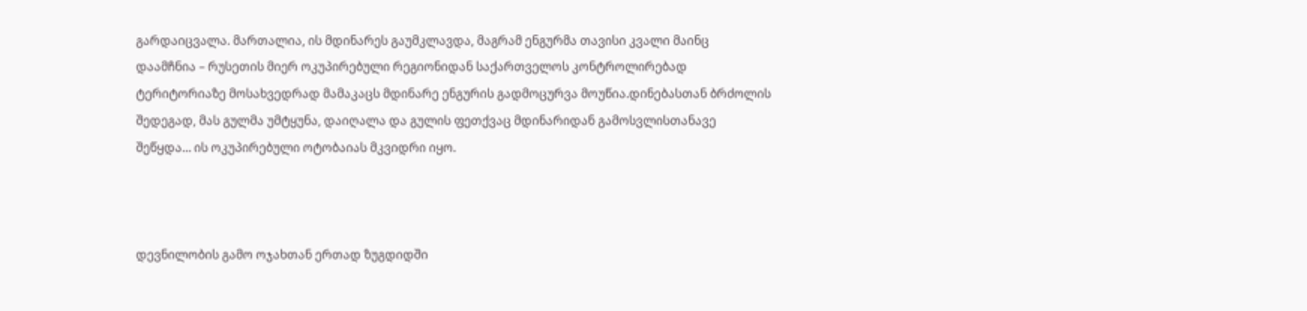გარდაიცვალა. მართალია, ის მდინარეს გაუმკლავდა, მაგრამ ენგურმა თავისი კვალი მაინც დაამჩნია – რუსეთის მიერ ოკუპირებული რეგიონიდან საქართველოს კონტროლირებად ტერიტორიაზე მოსახვედრად მამაკაცს მდინარე ენგურის გადმოცურვა მოუწია.დინებასთან ბრძოლის შედეგად, მას გულმა უმტყუნა, დაიღალა და გულის ფეთქვაც მდინარიდან გამოსვლისთანავე შეწყდა… ის ოკუპირებული ოტობაიას მკვიდრი იყო.



დევნილობის გამო ოჯახთან ერთად ზუგდიდში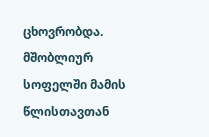ცხოვრობდა. მშობლიურ სოფელში მამის წლისთავთან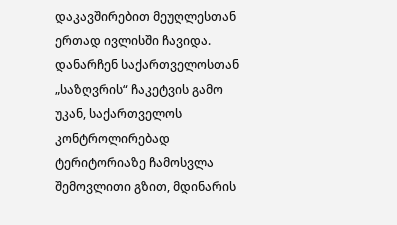დაკავშირებით მეუღლესთან ერთად ივლისში ჩავიდა. დანარჩენ საქართველოსთან „საზღვრის“ ჩაკეტვის გამო უკან, საქართველოს კონტროლირებად ტერიტორიაზე ჩამოსვლა შემოვლითი გზით, მდინარის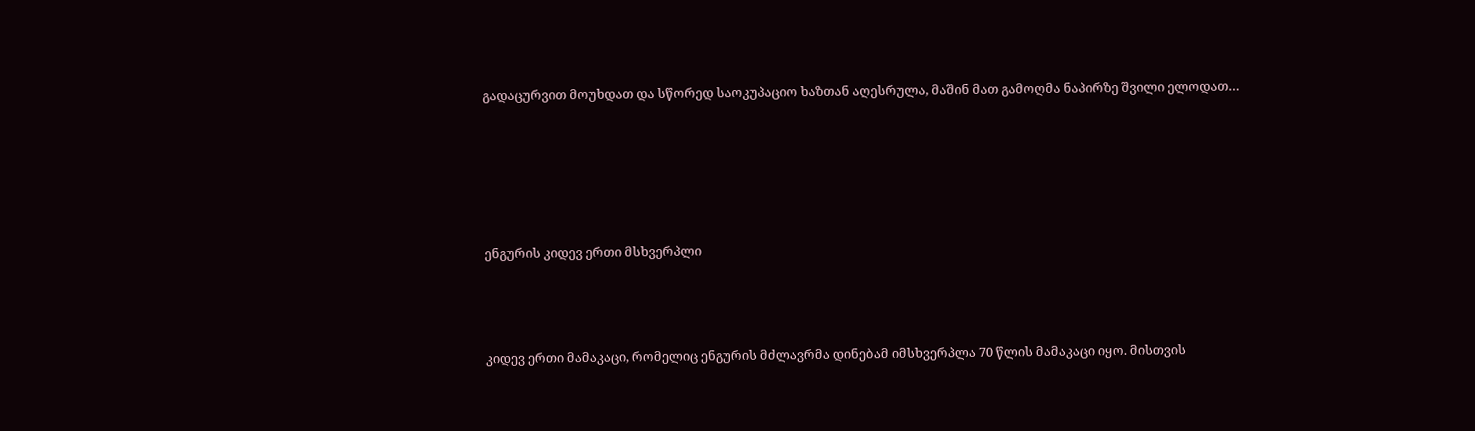გადაცურვით მოუხდათ და სწორედ საოკუპაციო ხაზთან აღესრულა, მაშინ მათ გამოღმა ნაპირზე შვილი ელოდათ…





ენგურის კიდევ ერთი მსხვერპლი



კიდევ ერთი მამაკაცი, რომელიც ენგურის მძლავრმა დინებამ იმსხვერპლა 70 წლის მამაკაცი იყო. მისთვის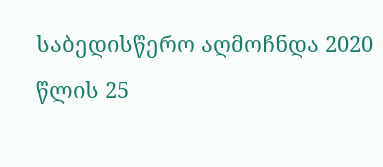საბედისწერო აღმოჩნდა 2020 წლის 25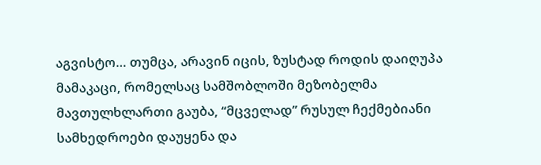აგვისტო… თუმცა, არავინ იცის, ზუსტად როდის დაიღუპა მამაკაცი, რომელსაც სამშობლოში მეზობელმა მავთულხლართი გაუბა, “მცველად” რუსულ ჩექმებიანი სამხედროები დაუყენა და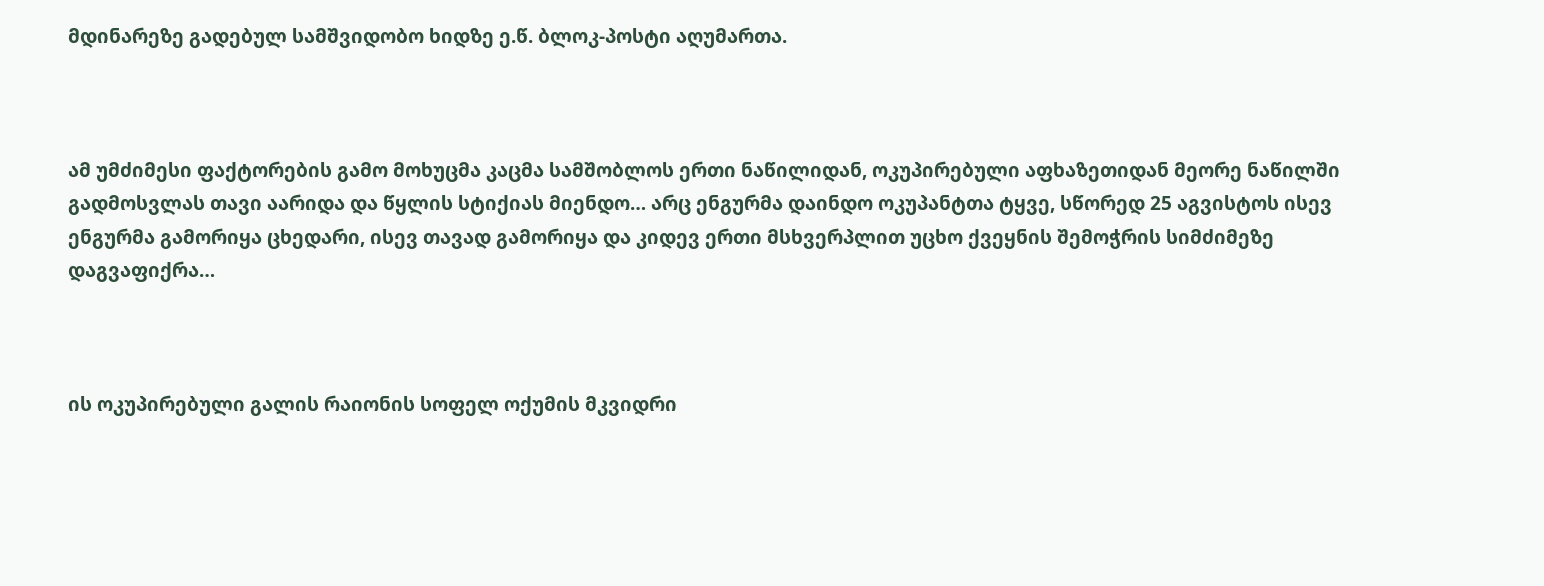მდინარეზე გადებულ სამშვიდობო ხიდზე ე.წ. ბლოკ-პოსტი აღუმართა.



ამ უმძიმესი ფაქტორების გამო მოხუცმა კაცმა სამშობლოს ერთი ნაწილიდან, ოკუპირებული აფხაზეთიდან მეორე ნაწილში გადმოსვლას თავი აარიდა და წყლის სტიქიას მიენდო… არც ენგურმა დაინდო ოკუპანტთა ტყვე, სწორედ 25 აგვისტოს ისევ ენგურმა გამორიყა ცხედარი, ისევ თავად გამორიყა და კიდევ ერთი მსხვერპლით უცხო ქვეყნის შემოჭრის სიმძიმეზე დაგვაფიქრა…



ის ოკუპირებული გალის რაიონის სოფელ ოქუმის მკვიდრი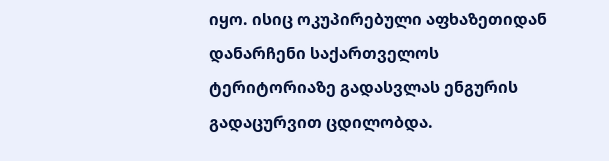იყო. ისიც ოკუპირებული აფხაზეთიდან დანარჩენი საქართველოს ტერიტორიაზე გადასვლას ენგურის გადაცურვით ცდილობდა.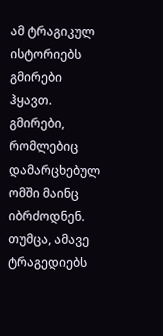ამ ტრაგიკულ ისტორიებს გმირები ჰყავთ. გმირები, რომლებიც დამარცხებულ ომში მაინც იბრძოდნენ. თუმცა, ამავე ტრაგედიებს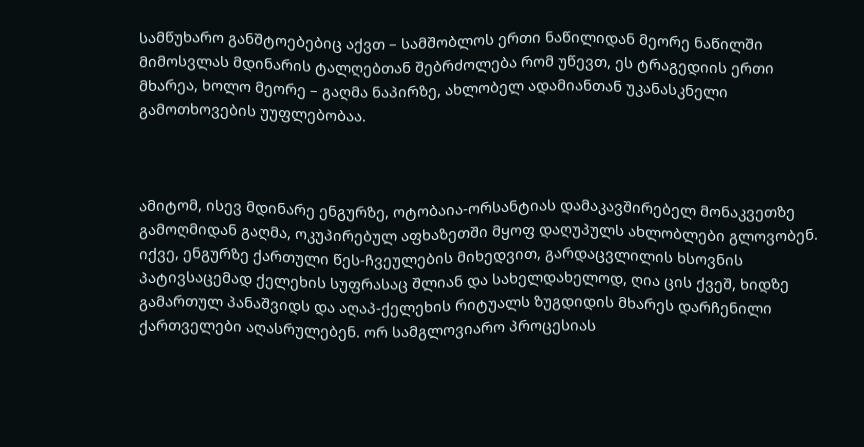სამწუხარო განშტოებებიც აქვთ – სამშობლოს ერთი ნაწილიდან მეორე ნაწილში მიმოსვლას მდინარის ტალღებთან შებრძოლება რომ უწევთ, ეს ტრაგედიის ერთი მხარეა, ხოლო მეორე – გაღმა ნაპირზე, ახლობელ ადამიანთან უკანასკნელი გამოთხოვების უუფლებობაა.



ამიტომ, ისევ მდინარე ენგურზე, ოტობაია-ორსანტიას დამაკავშირებელ მონაკვეთზე გამოღმიდან გაღმა, ოკუპირებულ აფხაზეთში მყოფ დაღუპულს ახლობლები გლოვობენ. იქვე, ენგურზე ქართული წეს-ჩვეულების მიხედვით, გარდაცვლილის ხსოვნის პატივსაცემად ქელეხის სუფრასაც შლიან და სახელდახელოდ, ღია ცის ქვეშ, ხიდზე გამართულ პანაშვიდს და აღაპ-ქელეხის რიტუალს ზუგდიდის მხარეს დარჩენილი ქართველები აღასრულებენ. ორ სამგლოვიარო პროცესიას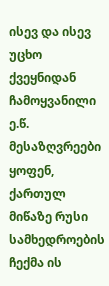ისევ და ისევ უცხო ქვეყნიდან ჩამოყვანილი ე.წ. მესაზღვრეები ყოფენ, ქართულ მიწაზე რუსი სამხედროების ჩექმა ის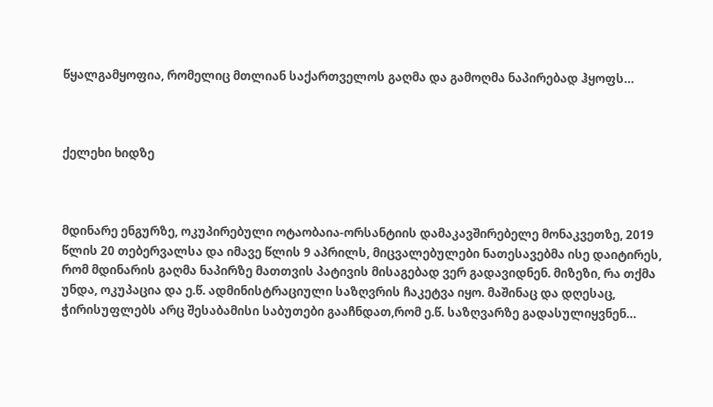წყალგამყოფია, რომელიც მთლიან საქართველოს გაღმა და გამოღმა ნაპირებად ჰყოფს…



ქელეხი ხიდზე



მდინარე ენგურზე, ოკუპირებული ოტაობაია-ორსანტიის დამაკავშირებელე მონაკვეთზე, 2019 წლის 20 თებერვალსა და იმავე წლის 9 აპრილს, მიცვალებულები ნათესავებმა ისე დაიტირეს, რომ მდინარის გაღმა ნაპირზე მათთვის პატივის მისაგებად ვერ გადავიდნენ. მიზეზი, რა თქმა უნდა, ოკუპაცია და ე.წ. ადმინისტრაციული საზღვრის ჩაკეტვა იყო. მაშინაც და დღესაც, ჭირისუფლებს არც შესაბამისი საბუთები გააჩნდათ,რომ ე.წ. საზღვარზე გადასულიყვნენ…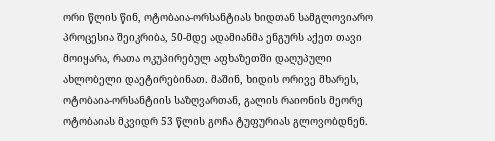ორი წლის წინ, ოტობაია-ორსანტიას ხიდთან სამგლოვიარო პროცესია შეიკრიბა, 50-მდე ადამიანმა ენგურს აქეთ თავი მოიყარა, რათა ოკუპირებულ აფხაზეთში დაღუპული ახლობელი დაეტირებინათ. მაშინ, ხიდის ორივე მხარეს, ოტობაია-ორსანტიის საზღვართან, გალის რაიონის მეორე ოტობაიას მკვიდრ 53 წლის გოჩა ტუფურიას გლოვობდნენ.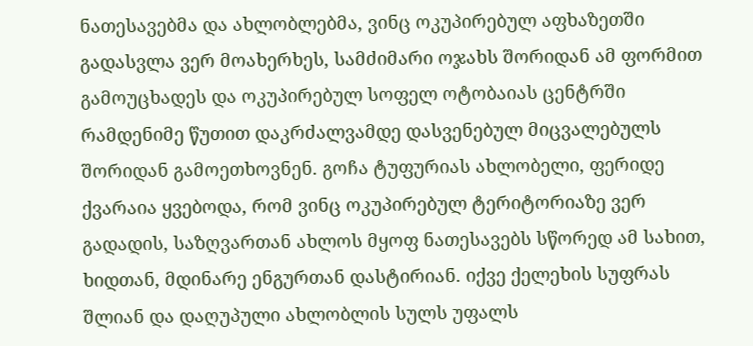ნათესავებმა და ახლობლებმა, ვინც ოკუპირებულ აფხაზეთში გადასვლა ვერ მოახერხეს, სამძიმარი ოჯახს შორიდან ამ ფორმით გამოუცხადეს და ოკუპირებულ სოფელ ოტობაიას ცენტრში რამდენიმე წუთით დაკრძალვამდე დასვენებულ მიცვალებულს შორიდან გამოეთხოვნენ. გოჩა ტუფურიას ახლობელი, ფერიდე ქვარაია ყვებოდა, რომ ვინც ოკუპირებულ ტერიტორიაზე ვერ გადადის, საზღვართან ახლოს მყოფ ნათესავებს სწორედ ამ სახით, ხიდთან, მდინარე ენგურთან დასტირიან. იქვე ქელეხის სუფრას შლიან და დაღუპული ახლობლის სულს უფალს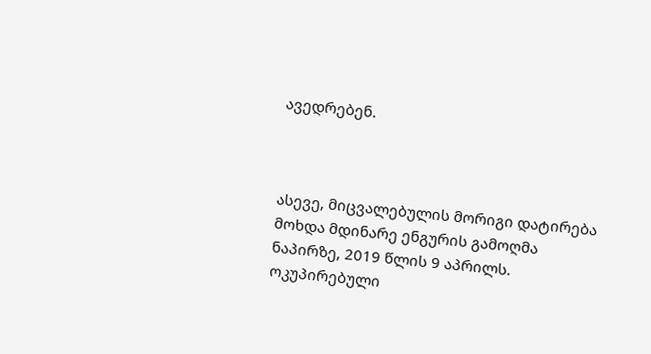ავედრებენ.



ასევე, მიცვალებულის მორიგი დატირება მოხდა მდინარე ენგურის გამოღმა ნაპირზე, 2019 წლის 9 აპრილს. ოკუპირებული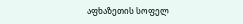აფხაზეთის სოფელ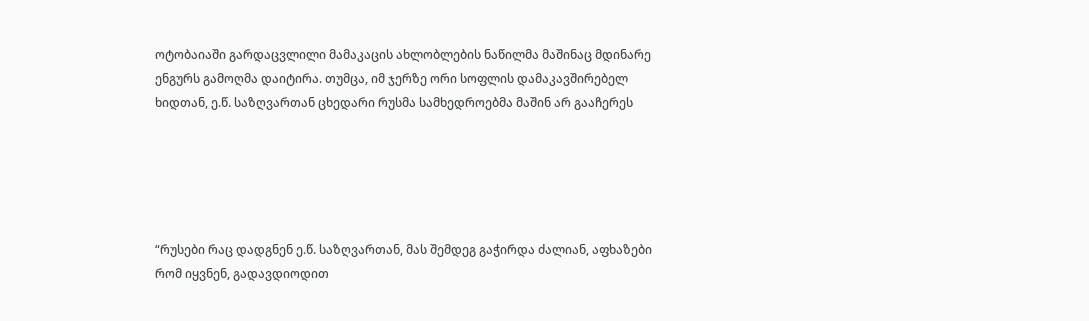ოტობაიაში გარდაცვლილი მამაკაცის ახლობლების ნაწილმა მაშინაც მდინარე ენგურს გამოღმა დაიტირა. თუმცა, იმ ჯერზე ორი სოფლის დამაკავშირებელ ხიდთან, ე.წ. საზღვართან ცხედარი რუსმა სამხედროებმა მაშინ არ გააჩერეს





“რუსები რაც დადგნენ ე.წ. საზღვართან, მას შემდეგ გაჭირდა ძალიან, აფხაზები რომ იყვნენ, გადავდიოდით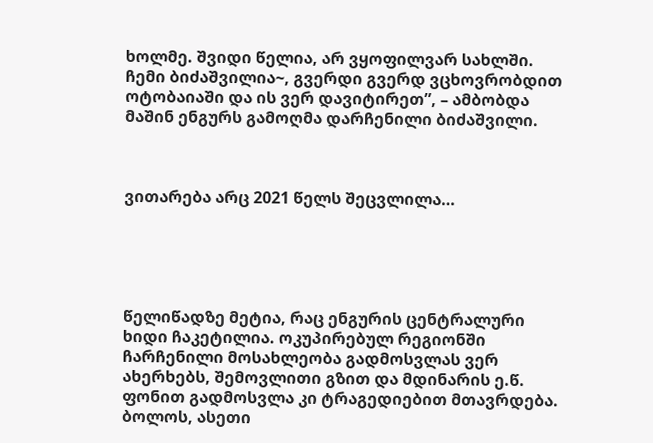ხოლმე. შვიდი წელია, არ ვყოფილვარ სახლში. ჩემი ბიძაშვილია~, გვერდი გვერდ ვცხოვრობდით ოტობაიაში და ის ვერ დავიტირეთ”, – ამბობდა მაშინ ენგურს გამოღმა დარჩენილი ბიძაშვილი.



ვითარება არც 2021 წელს შეცვლილა…





წელიწადზე მეტია, რაც ენგურის ცენტრალური ხიდი ჩაკეტილია. ოკუპირებულ რეგიონში ჩარჩენილი მოსახლეობა გადმოსვლას ვერ ახერხებს, შემოვლითი გზით და მდინარის ე.წ. ფონით გადმოსვლა კი ტრაგედიებით მთავრდება. ბოლოს, ასეთი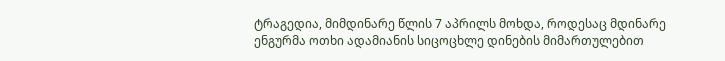ტრაგედია, მიმდინარე წლის 7 აპრილს მოხდა, როდესაც მდინარე ენგურმა ოთხი ადამიანის სიცოცხლე დინების მიმართულებით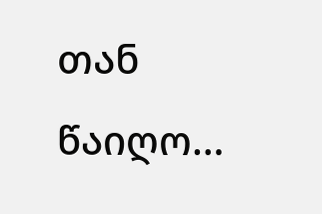თან წაიღო…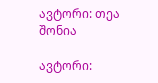ავტორი: თეა შონია

ავტორი: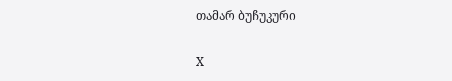თამარ ბუჩუკური

X